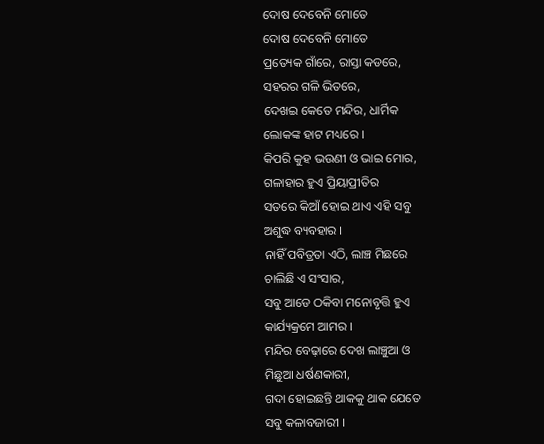ଦୋଷ ଦେବେନି ମୋତେ
ଦୋଷ ଦେବେନି ମୋତେ
ପ୍ରତ୍ୟେକ ଗାଁରେ, ରାସ୍ତା କଡରେ,
ସହରର ଗଳି ଭିତରେ,
ଦେଖଇ କେତେ ମନ୍ଦିର, ଧାର୍ମିକ
ଲୋକଙ୍କ ହାଟ ମଧ୍ୟରେ ।
କିପରି କୁହ ଭଉଣୀ ଓ ଭାଇ ମୋର,
ଗଳାହାର ହୁଏ ପ୍ରିୟାପ୍ରୀତିର
ସତରେ କିଆଁ ହୋଇ ଥାଏ ଏହି ସବୁ
ଅଶୁଦ୍ଧ ବ୍ୟବହାର ।
ନାହିଁ ପବିତ୍ରତା ଏଠି, ଲାଞ୍ଚ ମିଛରେ
ଚାଲିଛି ଏ ସଂସାର,
ସବୁ ଆଡେ ଠକିବା ମନୋବୃତ୍ତି ହୁଏ
କାର୍ଯ୍ୟକ୍ରମେ ଆମର ।
ମନ୍ଦିର ବେଢ଼ାରେ ଦେଖ ଲାଞ୍ଚୁଆ ଓ
ମିଛୁଆ ଧର୍ଷଣକାରୀ,
ଗଦା ହୋଇଛନ୍ତି ଥାକକୁ ଥାକ ଯେତେ
ସବୁ କଳାବଜାରୀ ।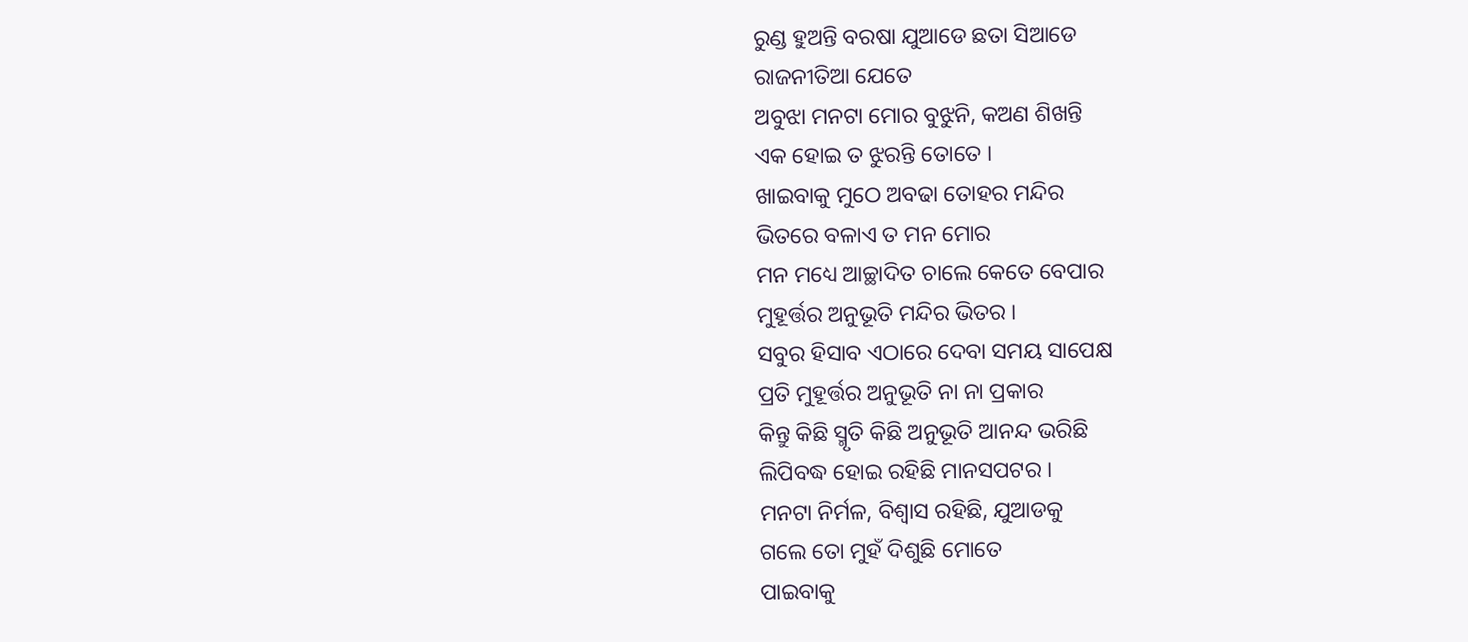ରୁଣ୍ଡ ହୁଅନ୍ତି ବରଷା ଯୁଆଡେ ଛତା ସିଆଡେ
ରାଜନୀତିଆ ଯେତେ
ଅବୁଝା ମନଟା ମୋର ବୁଝୁନି, କଅଣ ଶିଖନ୍ତି
ଏକ ହୋଇ ତ ଝୁରନ୍ତି ତୋତେ ।
ଖାଇବାକୁ ମୁଠେ ଅବଢା ତୋହର ମନ୍ଦିର
ଭିତରେ ବଳାଏ ତ ମନ ମୋର
ମନ ମଧ୍ୟେ ଆଚ୍ଛାଦିତ ଚାଲେ କେତେ ବେପାର
ମୁହୂର୍ତ୍ତର ଅନୁଭୂତି ମନ୍ଦିର ଭିତର ।
ସବୁର ହିସାବ ଏଠାରେ ଦେବା ସମୟ ସାପେକ୍ଷ
ପ୍ରତି ମୁହୂର୍ତ୍ତର ଅନୁଭୂତି ନା ନା ପ୍ରକାର
କିନ୍ତୁ କିଛି ସ୍ମୃତି କିଛି ଅନୁଭୂତି ଆନନ୍ଦ ଭରିଛି
ଲିପିବଦ୍ଧ ହୋଇ ରହିଛି ମାନସପଟର ।
ମନଟା ନିର୍ମଳ, ବିଶ୍ୱାସ ରହିଛି, ଯୁଆଡକୁ
ଗଲେ ତୋ ମୁହଁ ଦିଶୁଛି ମୋତେ
ପାଇବାକୁ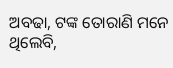ଅବଢା, ଟଙ୍କ ତୋରାଣି ମନେ ଥିଲେବି,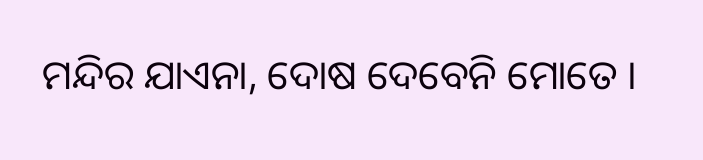ମନ୍ଦିର ଯାଏନା, ଦୋଷ ଦେବେନି ମୋତେ ।